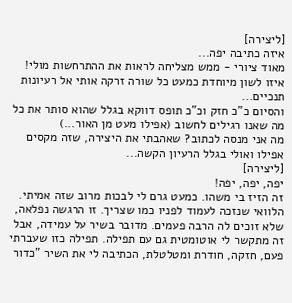[ליצירה]
איזה כתיבה יפה...
מאוד ציורי - ממש מצליחה לראות את ההתרחשות מולי!
איזו לשון מיוחדת כמעט כל שורה זרקה אותי אל רעיונות תנכיים...
והסיום כ"כ חזק וכ"כ תופס דווקא בגלל שהוא סותר את כל מה שאנו רגילים לחשוב (אפילו מעט מן האור...)
מה אני מנסה לכתוב? שאהבתי את היצירה, שזה מקסים אפילו ואולי בגלל הרעיון הקשה...
[ליצירה]
יפה, יפה, יפה!
זה הזיז בי משהו. כמעט גרם לי לבכות מרוב שזה אמיתי. הלוואי שנזכה לעמוד לפניו כמו שצריך. זו הרגשה נפלאה, שלא זוכים לה הרבה פעמים. מדובר בשיר על עמידה, אבל זה מתקשר לי אוטומטית גם עם תפילה. תפילה כזו שעברתי פעם, חזקה, חודרת ומטלטלת, הכתיבה לי את השיר "כדור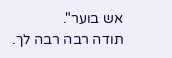אש בוער".
תודה רבה רבה לך.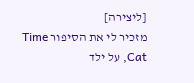[ליצירה]
מזכיר לי את הסיפור Time Cat, על ילד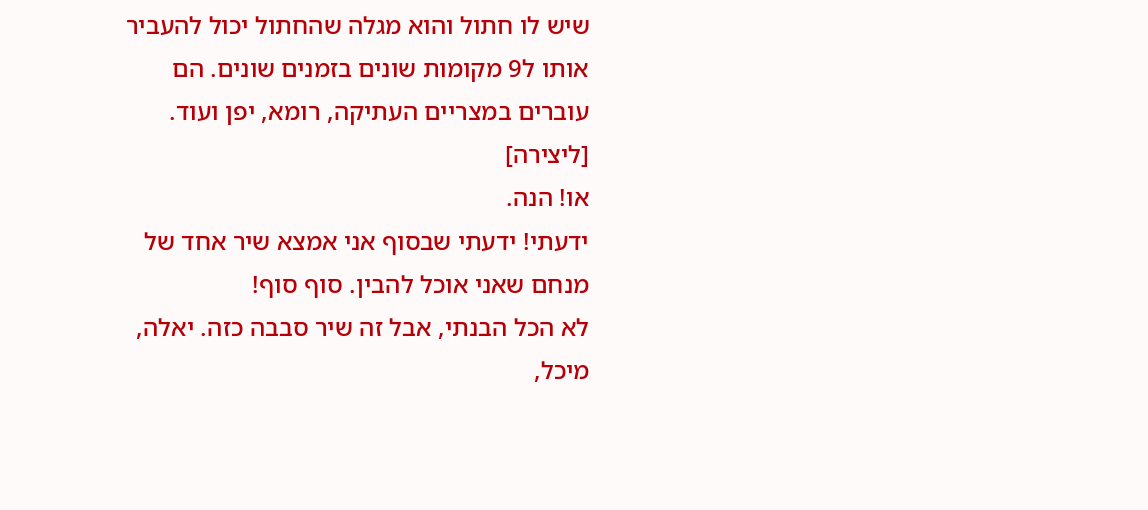שיש לו חתול והוא מגלה שהחתול יכול להעביר אותו ל9 מקומות שונים בזמנים שונים. הם עוברים במצריים העתיקה, רומא, יפן ועוד.
[ליצירה]
או! הנה.
ידעתי! ידעתי שבסוף אני אמצא שיר אחד של מנחם שאני אוכל להבין. סוף סוף!
לא הכל הבנתי, אבל זה שיר סבבה כזה. יאלה, מיכל,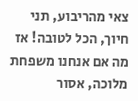צאי מהריבוע, תני חיוך, הכל לטובה! אז מה אם אנחנו משפחת מלוכה, אסור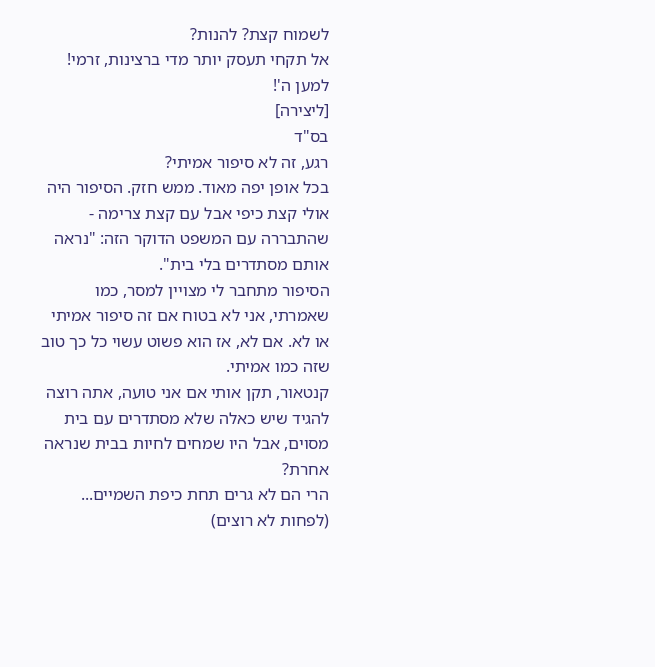לשמוח קצת? להנות?
אל תקחי תעסק יותר מדי ברצינות, זרמי! למען ה'!
[ליצירה]
בס"ד
רגע, זה לא סיפור אמיתי?
בכל אופן יפה מאוד. ממש חזק. הסיפור היה אולי קצת כיפי אבל עם קצת צרימה - שהתבררה עם המשפט הדוקר הזה: "נראה אותם מסתדרים בלי בית".
הסיפור מתחבר לי מצויין למסר, כמו שאמרתי, אני לא בטוח אם זה סיפור אמיתי או לא. אם לא, אז הוא פשוט עשוי כל כך טוב שזה כמו אמיתי.
קנטאור, תקן אותי אם אני טועה, אתה רוצה להגיד שיש כאלה שלא מסתדרים עם בית מסוים, אבל היו שמחים לחיות בבית שנראה אחרת?
הרי הם לא גרים תחת כיפת השמיים... (לפחות לא רוצים)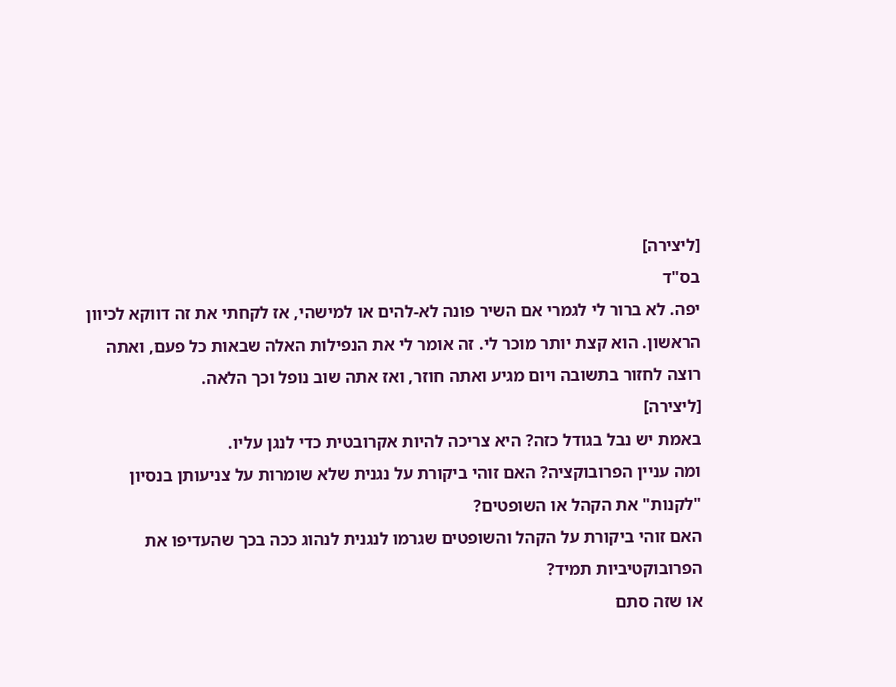[ליצירה]
בס"ד
יפה. לא ברור לי לגמרי אם השיר פונה לא-להים או למישהי, אז לקחתי את זה דווקא לכיוון הראשון. הוא קצת יותר מוכר לי. זה אומר לי את הנפילות האלה שבאות כל פעם, ואתה רוצה לחזור בתשובה ויום מגיע ואתה חוזר, ואז אתה שוב נופל וכך הלאה.
[ליצירה]
באמת יש נבל בגודל כזה? היא צריכה להיות אקרובטית כדי לנגן עליו.
ומה עניין הפרובוקציה? האם זוהי ביקורת על נגנית שלא שומרות על צניעותן בנסיון "לקנות" את הקהל או השופטים?
האם זוהי ביקורת על הקהל והשופטים שגרמו לנגנית לנהוג ככה בכך שהעדיפו את הפרובוקטיביות תמיד?
או שזה סתם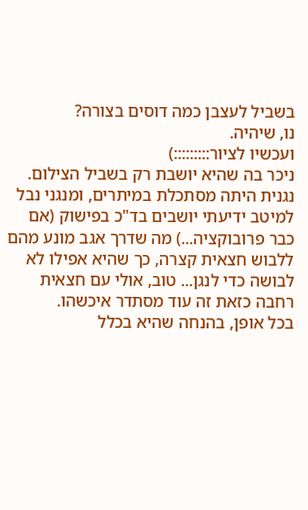בשביל לעצבן כמה דוסים בצורה?
נו, שיהיה.
ועכשיו לציור:::::::::)
ניכר בה שהיא יושבת רק בשביל הצילום. נגנית היתה מסתכלת במיתרים, ומנגני נבל למיטב ידיעתי יושבים בד"כ בפישוק (אם כבר פרובוקציה...) מה שדרך אגב מונע מהם ללבוש חצאית קצרה, כך שהיא אפילו לא לבושה כדי לנגן... טוב, אולי עם חצאית רחבה כזאת זה עוד מסתדר איכשהו.
בכל אופן, בהנחה שהיא בכלל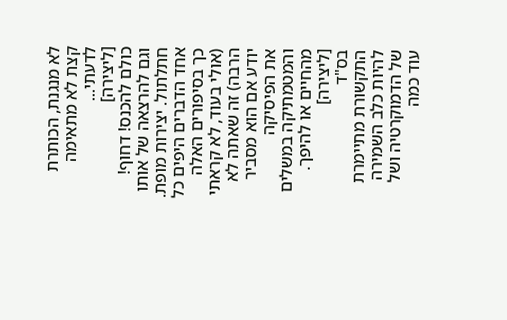לא מנגנת, הכותרת קצת לא מתאימה לדעתי...
[ליצירה]
כולם להכנס! דחוף! וגם להרצאה של אותו חתלתול. יצירות מופת.
אחד הדברים היפים כל כך בסיפורים האלה (אולי בעוד, לא קראתי הרבה) זה שאתה לא יודע אם הוא מסביר את הפיסיקה והמטמתיקה במשלים מהחיים או להיפך.
[ליצירה]
בס"ד
התקשורת מתיימרת להיות כלב השמירה של הדמוקרטיה ושל עוד כמה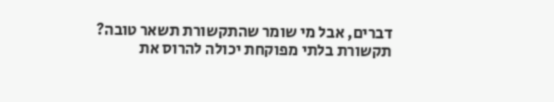דברים, אבל מי שומר שהתקשורת תשאר טובה?
תקשורת בלתי מפוקחת יכולה להרוס את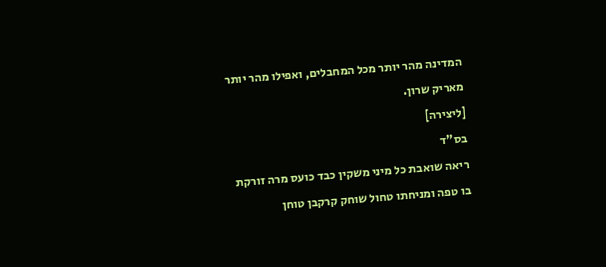המדינה מהר יותר מכל המחבלים, ואפילו מהר יותר מאריק שרון.
[ליצירה]
בס"ד
ריאה שואבת כל מיני משקין כבד כועס מרה זורקת בו טפה ומניחתו טחול שוחק קרקבן טוחן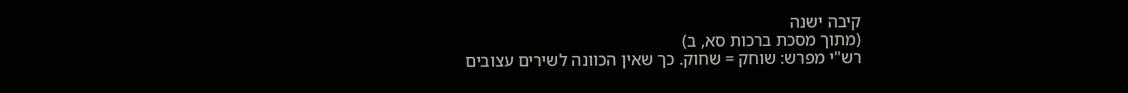קיבה ישנה
(מתוך מסכת ברכות סא, ב)
רש"י מפרש: שוחק = שחוק. כך שאין הכוונה לשירים עצובים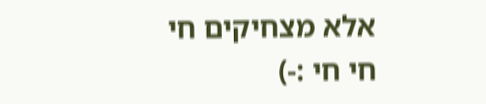אלא מצחיקים חי חי חי :-)